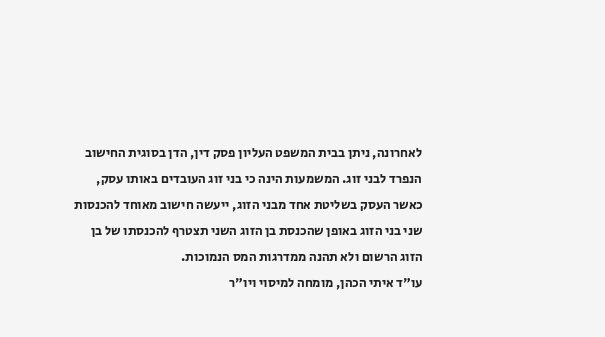לאחרונה, ניתן בבית המשפט העליון פסק דין, הדן בסוגית החישוב הנפרד לבני זוג. המשמעות הינה כי בני זוג העובדים באותו עסק, כאשר העסק בשליטת אחד מבני הזוג, ייעשה חישוב מאוחד להכנסות שני בני הזוג באופן שהכנסת בן הזוג השני תצטרף להכנסתו של בן הזוג הרשום ולא תהנה ממדרגות המס הנמוכות.
עו"ד איתי הכהן, מומחה למיסוי ויו"ר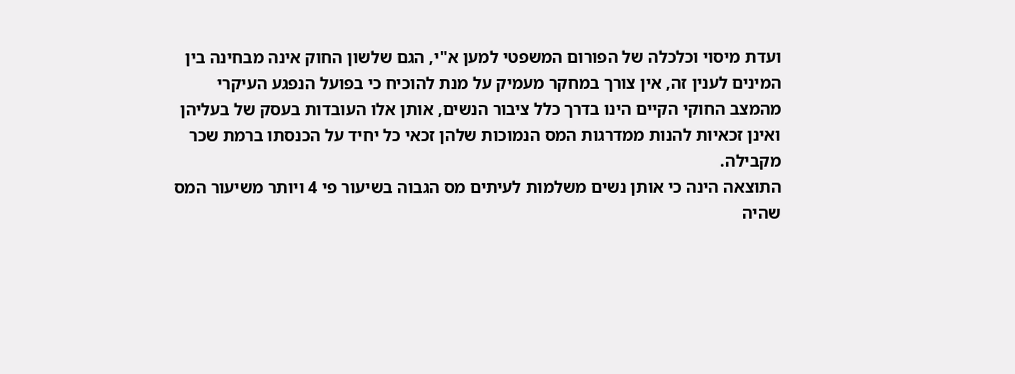ועדת מיסוי וכלכלה של הפורום המשפטי למען א"י, הגם שלשון החוק אינה מבחינה בין המינים לענין זה, אין צורך במחקר מעמיק על מנת להוכיח כי בפועל הנפגע העיקרי מהמצב החוקי הקיים הינו בדרך כלל ציבור הנשים, אותן אלו העובדות בעסק של בעליהן ואינן זכאיות להנות ממדרגות המס הנמוכות שלהן זכאי כל יחיד על הכנסתו ברמת שכר מקבילה.
התוצאה הינה כי אותן נשים משלמות לעיתים מס הגבוה בשיעור פי 4 ויותר משיעור המס שהיה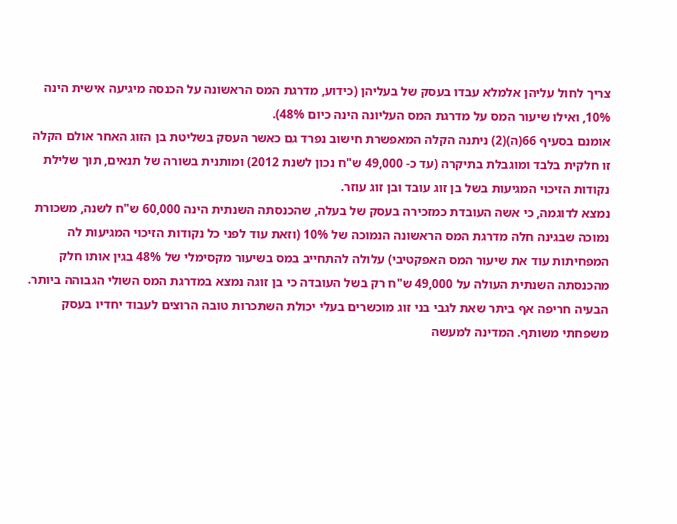צריך לחול עליהן אלמלא עבדו בעסק של בעליהן (כידוע, מדרגת המס הראשונה על הכנסה מיגיעה אישית הינה 10%, ואילו שיעור המס על מדרגת המס העליונה הינה כיום 48%).
אומנם בסעיף 66(ה)(2) ניתנה הקלה המאפשרת חישוב נפרד גם כאשר העסק בשליטת בן הזוג האחר אולם הקלה זו חלקית בלבד ומוגבלת בתיקרה (עד כ- 49,000 ש"ח נכון לשנת 2012) ומותנית בשורה של תנאים, תוך שלילת נקודות הזיכוי המגיעות בשל בן זוג עובד ובן זוג עוזר.
נמצא לדוגמה, כי אשה העובדת כמזכירה בעסק של בעלה, שהכנסתה השנתית הינה 60,000 ש"ח לשנה, משכורת נמוכה שבגינה חלה מדרגת המס הראשונה הנמוכה של 10% (וזאת עוד לפני כל נקודות הזיכוי המגיעות לה המפחיתות עוד את שיעור המס האפקטיבי) עלולה להתחייב במס בשיעור מקסימלי של 48% בגין אותו חלק מהכנסתה השנתית העולה על 49,000 ש"ח רק בשל העובדה כי בן זוגה נמצא במדרגת המס השולי הגבוהה ביותר.
הבעיה חריפה אף ביתר שאת לגבי בני זוג מוכשרים בעלי יכולת השתכרות טובה הרוצים לעבוד יחדיו בעסק משפחתי משותף. המדינה למעשה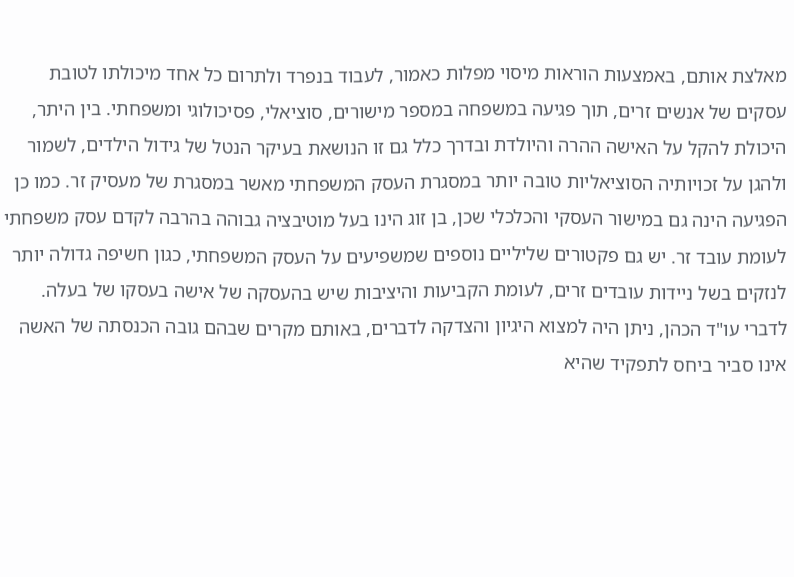מאלצת אותם, באמצעות הוראות מיסוי מפלות כאמור, לעבוד בנפרד ולתרום כל אחד מיכולתו לטובת עסקים של אנשים זרים, תוך פגיעה במשפחה במספר מישורים, סוציאלי, פסיכולוגי ומשפחתי. בין היתר, היכולת להקל על האישה ההרה והיולדת ובדרך כלל גם זו הנושאת בעיקר הנטל של גידול הילדים, לשמור ולהגן על זכויותיה הסוציאליות טובה יותר במסגרת העסק המשפחתי מאשר במסגרת של מעסיק זר. כמו כן הפגיעה הינה גם במישור העסקי והכלכלי שכן, בן זוג הינו בעל מוטיבציה גבוהה בהרבה לקדם עסק משפחתי לעומת עובד זר. יש גם פקטורים שליליים נוספים שמשפיעים על העסק המשפחתי, כגון חשיפה גדולה יותר לנזקים בשל ניידות עובדים זרים, לעומת הקביעות והיציבות שיש בהעסקה של אישה בעסקו של בעלה.
לדברי עו"ד הכהן, ניתן היה למצוא היגיון והצדקה לדברים, באותם מקרים שבהם גובה הכנסתה של האשה אינו סביר ביחס לתפקיד שהיא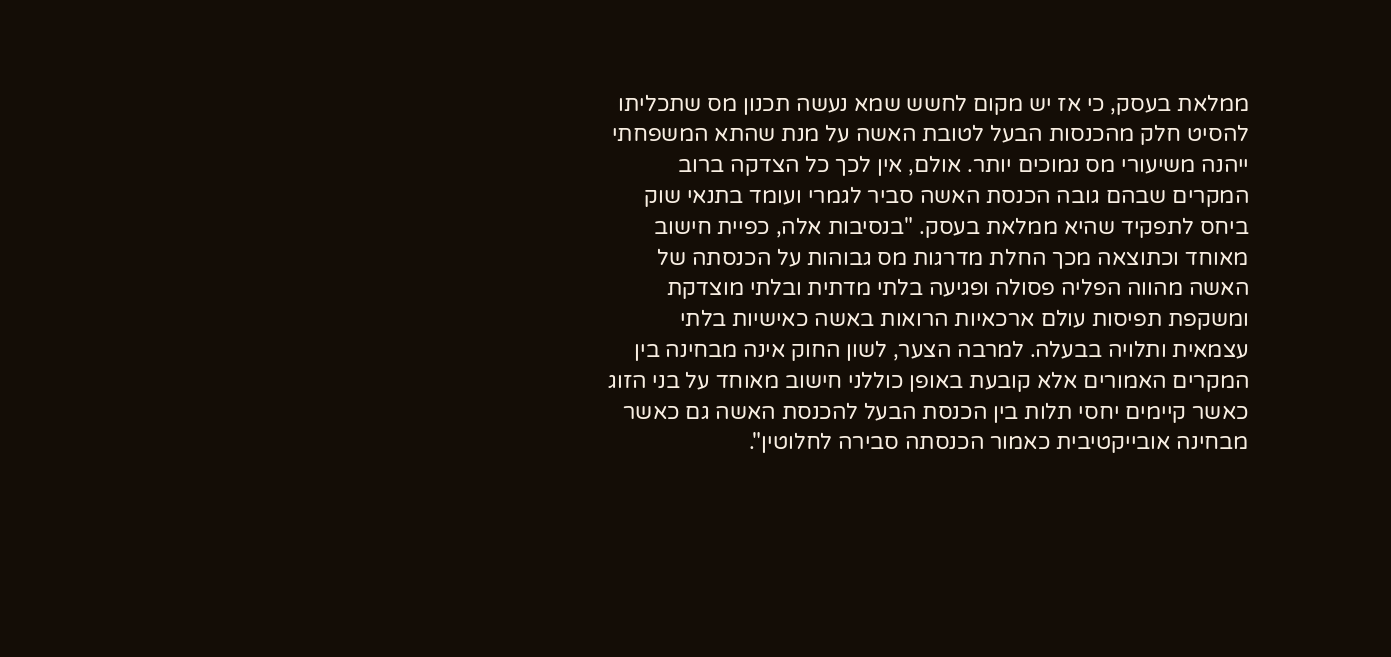ממלאת בעסק, כי אז יש מקום לחשש שמא נעשה תכנון מס שתכליתו להסיט חלק מהכנסות הבעל לטובת האשה על מנת שהתא המשפחתי ייהנה משיעורי מס נמוכים יותר. אולם, אין לכך כל הצדקה ברוב המקרים שבהם גובה הכנסת האשה סביר לגמרי ועומד בתנאי שוק ביחס לתפקיד שהיא ממלאת בעסק. "בנסיבות אלה, כפיית חישוב מאוחד וכתוצאה מכך החלת מדרגות מס גבוהות על הכנסתה של האשה מהווה הפליה פסולה ופגיעה בלתי מדתית ובלתי מוצדקת ומשקפת תפיסות עולם ארכאיות הרואות באשה כאישיות בלתי עצמאית ותלויה בבעלה. למרבה הצער, לשון החוק אינה מבחינה בין המקרים האמורים אלא קובעת באופן כוללני חישוב מאוחד על בני הזוג כאשר קיימים יחסי תלות בין הכנסת הבעל להכנסת האשה גם כאשר מבחינה אובייקטיבית כאמור הכנסתה סבירה לחלוטין".